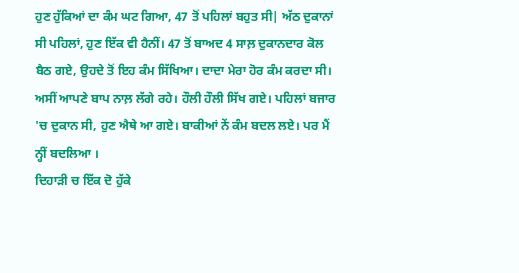ਹੁਣ ਹੁੱਕਿਆਂ ਦਾ ਕੰਮ ਘਟ ਗਿਆ, 47 ਤੋਂ ਪਹਿਲਾਂ ਬਹੁਤ ਸੀ| ਅੱਠ ਦੁਕਾਨਾਂ ਸੀ ਪਹਿਲਾਂ, ਹੁਣ ਇੱਕ ਵੀ ਹੈਨੀਂ। 47 ਤੋਂ ਬਾਅਦ 4 ਸਾਲ਼ ਦੁਕਾਨਦਾਰ ਕੋਲ ਬੈਠ ਗਏ, ਉਹਦੇ ਤੋਂ ਇਹ ਕੰਮ ਸਿੱਖਿਆ। ਦਾਦਾ ਮੇਰਾ ਹੋਰ ਕੰਮ ਕਰਦਾ ਸੀ। ਅਸੀਂ ਆਪਣੇ ਬਾਪ ਨਾਲ਼ ਲੱਗੇ ਰਹੇ। ਹੌਲੀ ਹੌਲੀ ਸਿੱਖ ਗਏ। ਪਹਿਲਾਂ ਬਜਾਰ 'ਚ ਦੁਕਾਨ ਸੀ, ਹੁਣ ਐਥੇ ਆ ਗਏ। ਬਾਕੀਆਂ ਨੇਂ ਕੰਮ ਬਦਲ ਲਏ। ਪਰ ਮੈਂ ਨ੍ਹੀਂ ਬਦਲਿਆ ।
ਦਿਹਾੜੀ ਚ ਇੱਕ ਦੋ ਹੁੱਕੇ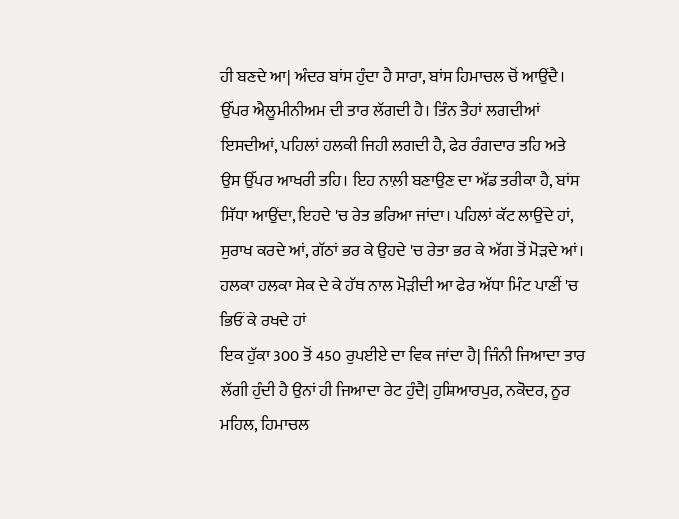ਹੀ ਬਣਦੇ ਆ| ਅੰਦਰ ਬਾਂਸ ਹੁੰਦਾ ਹੈ ਸਾਰਾ, ਬਾਂਸ ਹਿਮਾਚਲ ਚੋਂ ਆਉਂਦੈ। ਉੱਪਰ ਐਲੂਮੀਨੀਅਮ ਦੀ ਤਾਰ ਲੱਗਦੀ ਹੈ। ਤਿੰਨ ਤੈਹਾਂ ਲਗਦੀਆਂ ਇਸਦੀਆਂ, ਪਹਿਲਾਂ ਹਲਕੀ ਜਿਹੀ ਲਗਦੀ ਹੈ, ਫੇਰ ਰੰਗਦਾਰ ਤਹਿ ਅਤੇ ਉਸ ਉੱਪਰ ਆਖਰੀ ਤਹਿ। ਇਹ ਨਾਲ਼ੀ ਬਣਾਉਣ ਦਾ ਅੱਡ ਤਰੀਕਾ ਹੈ, ਬਾਂਸ ਸਿੱਧਾ ਆਉਂਦਾ, ਇਹਦੇ 'ਚ ਰੇਤ ਭਰਿਆ ਜਾਂਦਾ। ਪਹਿਲਾਂ ਕੱਟ ਲਾਉਂਦੇ ਹਾਂ, ਸੁਰਾਖ ਕਰਦੇ ਆਂ, ਗੱਠਾਂ ਭਰ ਕੇ ਉਹਦੇ 'ਚ ਰੇਤਾ ਭਰ ਕੇ ਅੱਗ ਤੋਂ ਮੋੜਦੇ ਆਂ। ਹਲਕਾ ਹਲਕਾ ਸੇਕ ਦੇ ਕੇ ਹੱਥ ਨਾਲ ਮੋੜੀਦੀ ਆ ਫੇਰ ਅੱਧਾ ਮਿੰਟ ਪਾਣੀਂ 'ਚ ਭਿਓਂ ਕੇ ਰਖਦੇ ਹਾਂ
ਇਕ ਹੁੱਕਾ 300 ਤੋਂ 450 ਰੁਪਈਏ ਦਾ ਵਿਕ ਜਾਂਦਾ ਹੈ| ਜਿੰਨੀ ਜਿਆਦਾ ਤਾਰ ਲੱਗੀ ਹੁੰਦੀ ਹੈ ਉਨਾਂ ਹੀ ਜਿਆਦਾ ਰੇਟ ਹੁੰਦੈ| ਹੁਸ਼ਿਆਰਪੁਰ, ਨਕੋਦਰ, ਨੂਰ ਮਹਿਲ, ਹਿਮਾਚਲ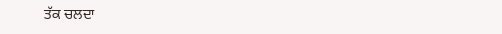ਤੱਕ ਚਲਦਾ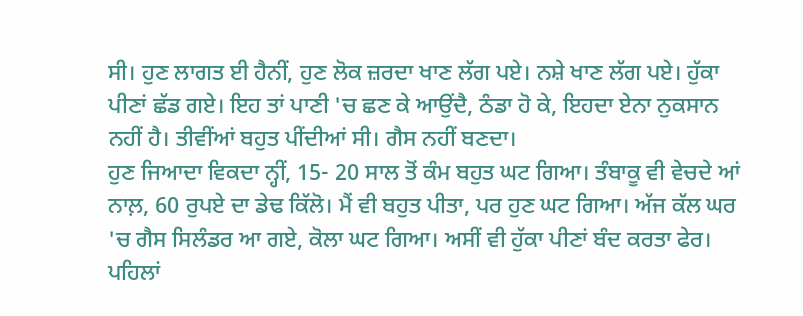ਸੀ। ਹੁਣ ਲਾਗਤ ਈ ਹੈਨੀਂ, ਹੁਣ ਲੋਕ ਜ਼ਰਦਾ ਖਾਣ ਲੱਗ ਪਏ। ਨਸ਼ੇ ਖਾਣ ਲੱਗ ਪਏ। ਹੁੱਕਾ ਪੀਣਾਂ ਛੱਡ ਗਏ। ਇਹ ਤਾਂ ਪਾਣੀ 'ਚ ਛਣ ਕੇ ਆਉਂਦੈ, ਠੰਡਾ ਹੋ ਕੇ, ਇਹਦਾ ਏਨਾ ਨੁਕਸਾਨ ਨਹੀਂ ਹੈ। ਤੀਵੀਂਆਂ ਬਹੁਤ ਪੀਂਦੀਆਂ ਸੀ। ਗੈਸ ਨਹੀਂ ਬਣਦਾ।
ਹੁਣ ਜਿਆਦਾ ਵਿਕਦਾ ਨ੍ਹੀਂ, 15- 20 ਸਾਲ ਤੋਂ ਕੰਮ ਬਹੁਤ ਘਟ ਗਿਆ। ਤੰਬਾਕੂ ਵੀ ਵੇਚਦੇ ਆਂ ਨਾਲ਼, 60 ਰੁਪਏ ਦਾ ਡੇਢ ਕਿੱਲੋ। ਮੈਂ ਵੀ ਬਹੁਤ ਪੀਤਾ, ਪਰ ਹੁਣ ਘਟ ਗਿਆ। ਅੱਜ ਕੱਲ ਘਰ 'ਚ ਗੈਸ ਸਿਲੰਡਰ ਆ ਗਏ, ਕੋਲਾ ਘਟ ਗਿਆ। ਅਸੀਂ ਵੀ ਹੁੱਕਾ ਪੀਣਾਂ ਬੰਦ ਕਰਤਾ ਫੇਰ। ਪਹਿਲਾਂ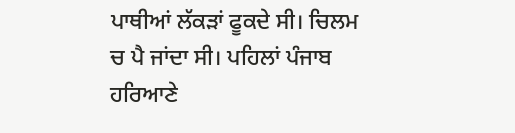ਪਾਥੀਆਂ ਲੱਕੜਾਂ ਫੂਕਦੇ ਸੀ। ਚਿਲਮ ਚ ਪੈ ਜਾਂਦਾ ਸੀ। ਪਹਿਲਾਂ ਪੰਜਾਬ ਹਰਿਆਣੇ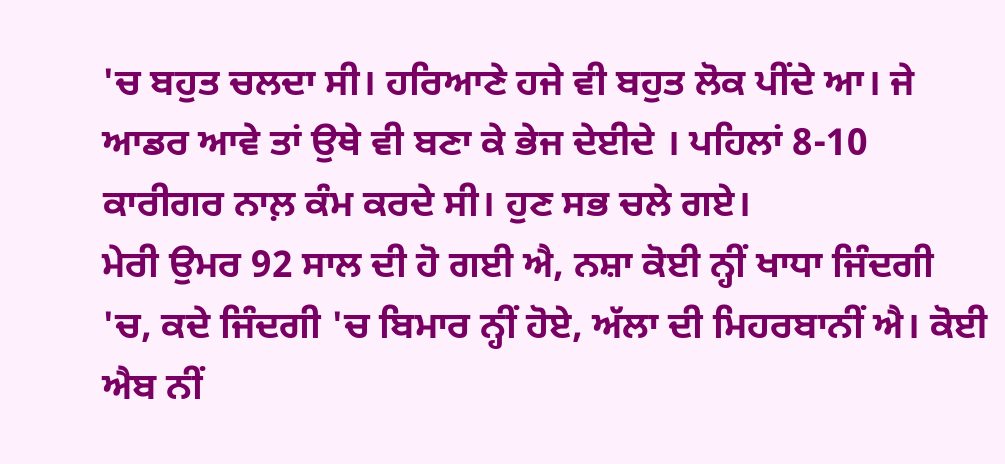'ਚ ਬਹੁਤ ਚਲਦਾ ਸੀ। ਹਰਿਆਣੇ ਹਜੇ ਵੀ ਬਹੁਤ ਲੋਕ ਪੀਂਦੇ ਆ। ਜੇ ਆਡਰ ਆਵੇ ਤਾਂ ਉਥੇ ਵੀ ਬਣਾ ਕੇ ਭੇਜ ਦੇਈਦੇ । ਪਹਿਲਾਂ 8-10 ਕਾਰੀਗਰ ਨਾਲ਼ ਕੰਮ ਕਰਦੇ ਸੀ। ਹੁਣ ਸਭ ਚਲੇ ਗਏ।
ਮੇਰੀ ਉਮਰ 92 ਸਾਲ ਦੀ ਹੋ ਗਈ ਐ, ਨਸ਼ਾ ਕੋਈ ਨ੍ਹੀਂ ਖਾਧਾ ਜਿੰਦਗੀ 'ਚ, ਕਦੇ ਜਿੰਦਗੀ 'ਚ ਬਿਮਾਰ ਨ੍ਹੀਂ ਹੋਏ, ਅੱਲਾ ਦੀ ਮਿਹਰਬਾਨੀਂ ਐ। ਕੋਈ ਐਬ ਨੀਂ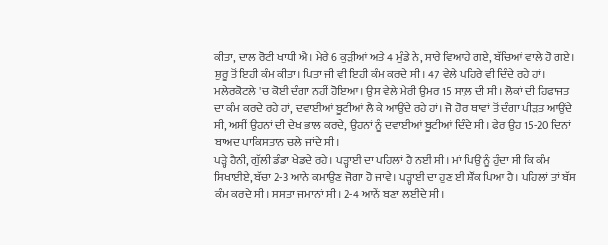ਕੀਤਾ, ਦਾਲ ਰੋਟੀ ਖਾਧੀ ਐ। ਮੇਰੇ 6 ਕੁੜੀਆਂ ਅਤੇ 4 ਮੁੰਡੇ ਨੇ, ਸਾਰੇ ਵਿਆਹੇ ਗਏ, ਬੱਚਿਆਂ ਵਾਲੇ ਹੋ ਗਏ। ਸ਼ੁਰੂ ਤੋਂ ਇਹੀ ਕੰਮ ਕੀਤਾ। ਪਿਤਾ ਜੀ ਵੀ ਇਹੀ ਕੰਮ ਕਰਦੇ ਸੀ । 47 ਵੇਲੇ ਪਹਿਰੇ ਵੀ ਦਿੰਦੇ ਰਹੇ ਹਾਂ। ਮਲੇਰਕੋਟਲੇ 'ਚ ਕੋਈ ਦੰਗਾ ਨਹੀਂ ਹੋਇਆ। ਉਸ ਵੇਲੇ ਮੇਰੀ ਉਮਰ 15 ਸਾਲ਼ ਦੀ ਸੀ। ਲੋਕਾਂ ਦੀ ਹਿਫਾਜਤ ਦਾ ਕੰਮ ਕਰਦੇ ਰਹੇ ਹਾਂ, ਦਵਾਈਆਂ ਬੂਟੀਆਂ ਲੈ ਕੇ ਆਉਂਦੇ ਰਹੇ ਹਾਂ। ਜੋ ਹੋਰ ਥਾਵਾਂ ਤੋਂ ਦੰਗਾ ਪੀੜਤ ਆਉਂਦੇ ਸੀ, ਅਸੀਂ ਉਹਨਾਂ ਦੀ ਦੇਖ ਭਾਲ ਕਰਦੇ, ਉਹਨਾਂ ਨੂੰ ਦਵਾਈਆਂ ਬੂਟੀਆਂ ਦਿੰਦੇ ਸੀ। ਫੇਰ ਉਹ 15-20 ਦਿਨਾਂ ਬਾਅਦ ਪਾਕਿਸਤਾਨ ਚਲੇ ਜਾਂਦੇ ਸੀ।
ਪੜ੍ਹੇ ਹੈਨੀ, ਗੁੱਲੀ ਡੰਡਾ ਖੇਡਦੇ ਰਹੇ। ਪੜ੍ਹਾਈ ਦਾ ਪਹਿਲਾਂ ਹੈ ਨਈਂ ਸੀ। ਮਾਂ ਪਿਉ ਨੂੰ ਹੁੰਦਾ ਸੀ ਕਿ ਕੰਮ ਸਿਖਾਈਏ, ਬੱਚਾ 2-3 ਆਨੇ ਕਮਾਉਣ ਜੋਗਾ ਹੋ ਜਾਵੇ। ਪੜ੍ਹਾਈ ਦਾ ਹੁਣ ਈ ਸ਼ੌਂਕ ਪਿਆ ਹੈ। ਪਹਿਲਾਂ ਤਾਂ ਬੱਸ ਕੰਮ ਕਰਦੇ ਸੀ। ਸਸਤਾ ਜਮਾਨਾਂ ਸੀ। 2-4 ਆਨੇਂ ਬਣਾ ਲਈਦੇ ਸੀ।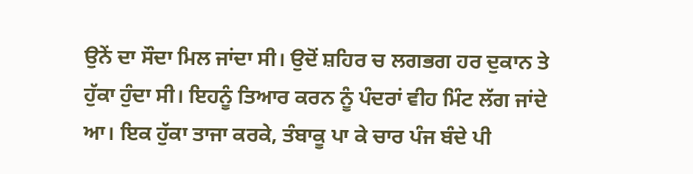ਉਨੇਂ ਦਾ ਸੌਦਾ ਮਿਲ ਜਾਂਦਾ ਸੀ। ਉਦੋਂ ਸ਼ਹਿਰ ਚ ਲਗਭਗ ਹਰ ਦੁਕਾਨ ਤੇ ਹੁੱਕਾ ਹੁੰਦਾ ਸੀ। ਇਹਨੂੰ ਤਿਆਰ ਕਰਨ ਨੂੰ ਪੰਦਰਾਂ ਵੀਹ ਮਿੰਟ ਲੱਗ ਜਾਂਦੇ ਆ। ਇਕ ਹੁੱਕਾ ਤਾਜਾ ਕਰਕੇ, ਤੰਬਾਕੂ ਪਾ ਕੇ ਚਾਰ ਪੰਜ ਬੰਦੇ ਪੀ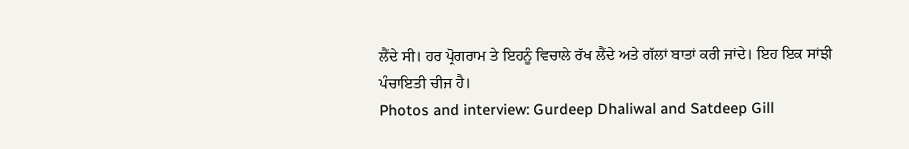ਲੈਂਦੇ ਸੀ। ਹਰ ਪ੍ਰੋਗਰਾਮ ਤੇ ਇਹਨੂੰ ਵਿਚਾਲੇ ਰੱਖ ਲੈਂਦੇ ਅਤੇ ਗੱਲਾਂ ਬਾਤਾਂ ਕਰੀ ਜਾਂਦੇ। ਇਹ ਇਕ ਸਾਂਝੀ ਪੰਚਾਇਤੀ ਚੀਜ ਹੈ।
Photos and interview: Gurdeep Dhaliwal and Satdeep Gill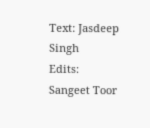Text: Jasdeep Singh
Edits: Sangeet Toor